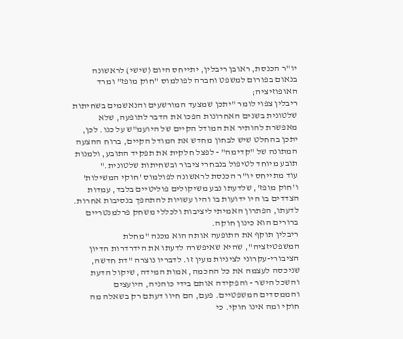יו"ר הכנסת, ראובן ריבלין, יתייחס היום (שישי) לראשונה בנאום בפורום למשפט וחברה לפולמוס "חוק מופז" ומרד האופוזיציה;
ריבלין צפוי לומר "יתכן שמצעד המורשעים והנאשמים בשחיתות שלטונית בשנים האחרונות הפכו את הדבר לתופעה, שלא מאפשרת להותיר את המודל הקיים של היועמ"ש על כנו. לכן, יתכן בהחלט שיש לבחון מחדש את המודל הקיים, ברוח ההצעה המתונה של "קדימה" - לפצל חלקית את תפקיד התובע, ולמנות תובע מיוחד לטיפול בנבחרי ציבור ובשחיתות שלטונית."
עוד מתייחס יו"ר הכנסת לראשונה לפולמוס 'חוקי המשילות' ו'חוק מופז', שלדעתו נבע משיקולים פוליטיים בלבד, עמדות הצדדים בו היו ידועות בו והיו עשויות להתהפך בנסיבות אחרות. לדעתו, הפתרון האמיתי ליציבות ולכללי משחק פרלמנטריים ברורים הוא כינון חוקה.
ריבלין תוקף את התופעה אותה הוא מכנה "מחלת המשפטיזציה", שהיא שאיפשרה לדעתו את הידרדרות הדיון הציבורי-עקרוני לציניות מעין זו. לדבריו נוצרה "דת חדשה, שניכסה לעצמה את כל החכמה, אמות המידה, שיקול הדעת והשכל הישר - והפקידה אותם בידי כוהניה, היועצים והממסדים המשפטיים. פעם, הם חיוו דעתם רק בשאלה מה חוקי ומה אינו חוקי. כי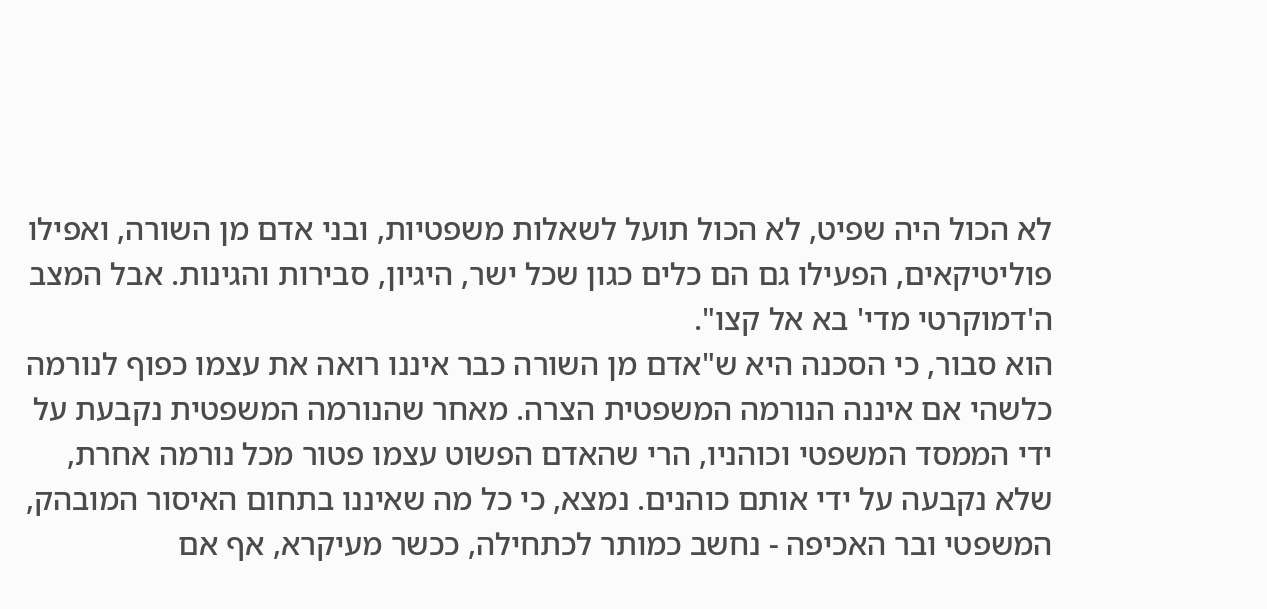לא הכול היה שפיט, לא הכול תועל לשאלות משפטיות, ובני אדם מן השורה, ואפילו פוליטיקאים, הפעילו גם הם כלים כגון שכל ישר, היגיון, סבירות והגינות. אבל המצב ה'דמוקרטי מדי' בא אל קצו".
הוא סבור, כי הסכנה היא ש"אדם מן השורה כבר איננו רואה את עצמו כפוף לנורמה כלשהי אם איננה הנורמה המשפטית הצרה. מאחר שהנורמה המשפטית נקבעת על ידי הממסד המשפטי וכוהניו, הרי שהאדם הפשוט עצמו פטור מכל נורמה אחרת, שלא נקבעה על ידי אותם כוהנים. נמצא, כי כל מה שאיננו בתחום האיסור המובהק, המשפטי ובר האכיפה - נחשב כמותר לכתחילה, ככשר מעיקרא, אף אם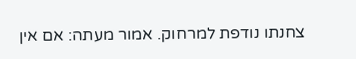צחנתו נודפת למרחוק. אמור מעתה: אם אין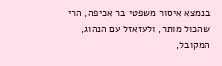בנמצא איסור משפטי בר אכיפה, הרי שהכול מותר, ולעזאזל עם הנהוג, המקובל,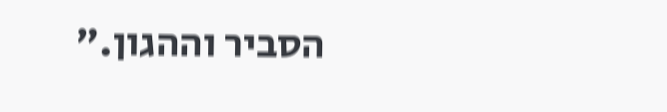הסביר וההגון."